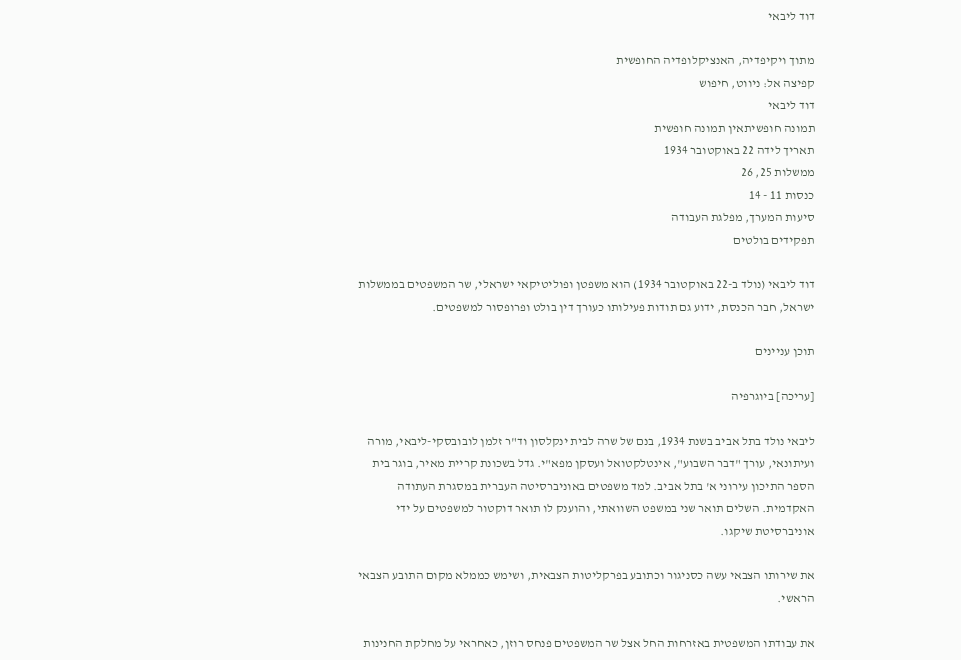דוד ליבאי

מתוך ויקיפדיה, האנציקלופדיה החופשית
קפיצה אל: ניווט, חיפוש
דוד ליבאי
תמונה חופשיתאין תמונה חופשית
תאריך לידה 22 באוקטובר 1934
ממשלות 25, 26
כנסות 11 - 14
סיעות המערך, מפלגת העבודה
תפקידים בולטים

דוד ליבאי (נולד ב-22 באוקטובר 1934) הוא משפטן ופוליטיקאי ישראלי, שר המשפטים בממשלות ישראל, חבר הכנסת, ידוע גם תודות פעילותו כעורך דין בולט ופרופסור למשפטים.

תוכן עניינים

[עריכה] ביוגרפיה

ליבאי נולד בתל אביב בשנת 1934, בנם של שרה לבית ינקלסון וד"ר זלמן לובובסקי-ליבאי, מורה ועיתונאי, עורך "דבר השבוע", אינטלקטואל ועסקן מפא"י. גדל בשכונת קריית מאיר, בוגר בית הספר התיכון עירוני א' בתל אביב. למד משפטים באוניברסיטה העברית במסגרת העתודה האקדמית. השלים תואר שני במשפט השוואתי, והוענק לו תואר דוקטור למשפטים על ידי אוניברסיטת שיקגו.

את שירותו הצבאי עשה כסניגור וכתובע בפרקליטות הצבאית, ושימש כממלא מקום התובע הצבאי הראשי.

את עבודתו המשפטית באזרחות החל אצל שר המשפטים פנחס רוזן, כאחראי על מחלקת החנינות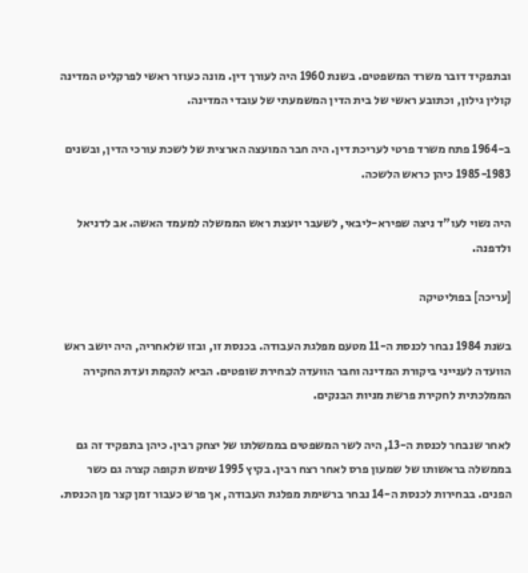ובתפקיד דובר משרד המשפטים. בשנת 1960 היה לעורך דין. מונה כעוזר ראשי לפרקליט המדינה קולין גילון, וכתובע ראשי של בית הדין המשמעתי של עובדי המדינה.

ב-1964 פתח משרד פרטי לעריכת דין. היה חבר המועצה הארצית של לשכת עורכי הדין, ובשנים 1985-1983 כיהן כראש הלשכה.

היה נשוי לעו"ד ניצה שפירא-ליבאי, לשעבר יועצת ראש הממשלה למעמד האשה. אב לדניאל ולדפנה.

[עריכה] בפוליטיקה

בשנת 1984 נבחר לכנסת ה-11 מטעם מפלגת העבודה. בכנסת זו, ובזו שלאחריה, היה יושב ראש הוועדה לענייני ביקורת המדינה וחבר הוועדה לבחירת שופטים. הביא להקמת ועדת החקירה הממלכתית לחקירת פרשת מניות הבנקים.

לאחר שנבחר לכנסת ה-13, היה לשר המשפטים בממשלתו של יצחק רבין. כיהן בתפקיד זה גם בממשלה בראשותו של שמעון פרס לאחר רצח רבין. בקיץ 1995 שימש תקופה קצרה גם כשר הפנים. בבחירות לכנסת ה-14 נבחר ברשימת מפלגת העבודה, אך פרש כעבור זמן קצר מן הכנסת.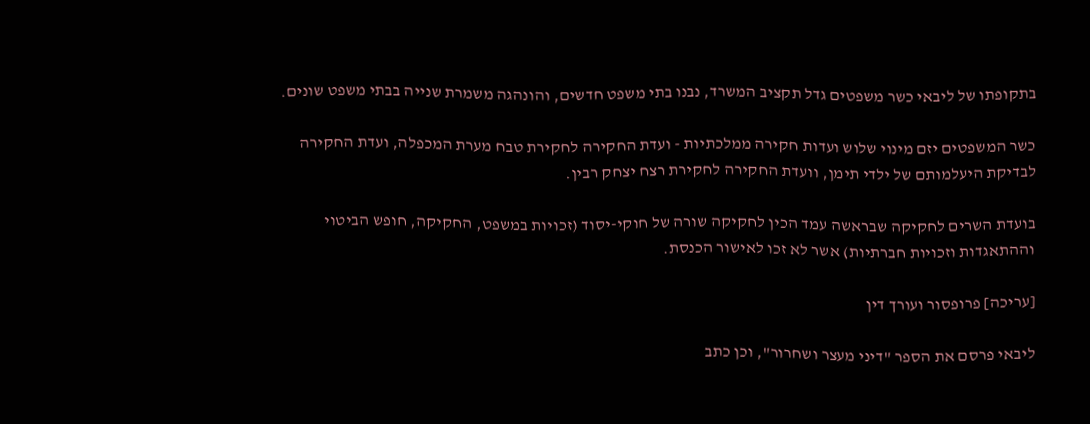בתקופתו של ליבאי כשר משפטים גדל תקציב המשרד, נבנו בתי משפט חדשים, והונהגה משמרת שנייה בבתי משפט שונים.

כשר המשפטים יזם מינוי שלוש ועדות חקירה ממלכתיות - ועדת החקירה לחקירת טבח מערת המכפלה, ועדת החקירה לבדיקת היעלמותם של ילדי תימן, וועדת החקירה לחקירת רצח יצחק רבין.

בועדת השרים לחקיקה שבראשה עמד הכין לחקיקה שורה של חוקי-יסוד (זכויות במשפט, החקיקה, חופש הביטוי וההתאגדות וזכויות חברתיות) אשר לא זכו לאישור הכנסת.

[עריכה] פרופסור ועורך דין

ליבאי פרסם את הספר "דיני מעצר ושחרור", וכן כתב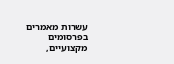עשרות מאמרים בפרסומים מקצועיים,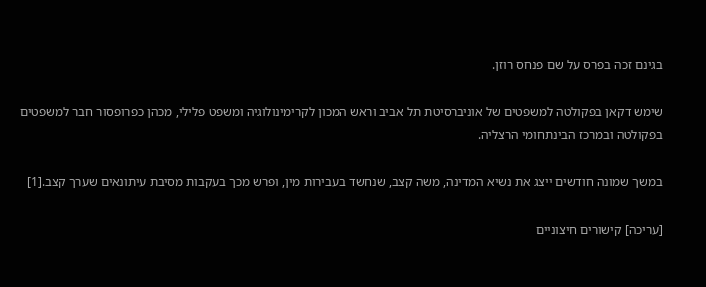בגינם זכה בפרס על שם פנחס רוזן.

שימש דקאן בפקולטה למשפטים של אוניברסיטת תל אביב וראש המכון לקרימינולוגיה ומשפט פלילי, מכהן כפרופסור חבר למשפטים בפקולטה ובמרכז הבינתחומי הרצליה.

במשך שמונה חודשים ייצג את נשיא המדינה, משה קצב, שנחשד בעבירות מין, ופרש מכך בעקבות מסיבת עיתונאים שערך קצב.[1]

[עריכה] קישורים חיצוניים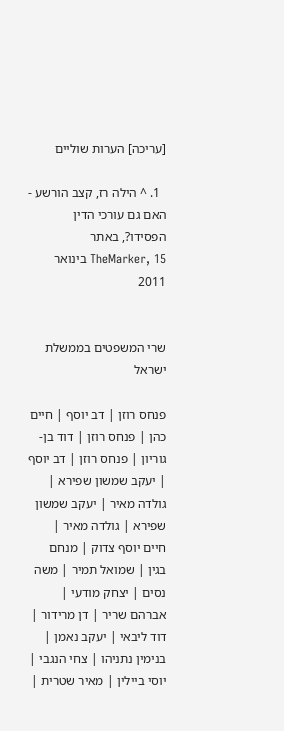[עריכה] הערות שוליים

  1. ^ הילה רז, קצב הורשע - האם גם עורכי הדין הפסידו?, באתר TheMarker, 15 בינואר 2011


שרי המשפטים בממשלת ישראל

פנחס רוזן | דב יוסף | חיים כהן | פנחס רוזן | דוד בן-גוריון | פנחס רוזן | דב יוסף | יעקב שמשון שפירא | גולדה מאיר | יעקב שמשון שפירא | גולדה מאיר | חיים יוסף צדוק | מנחם בגין | שמואל תמיר | משה נסים | יצחק מודעי | אברהם שריר | דן מרידור | דוד ליבאי | יעקב נאמן | בנימין נתניהו | צחי הנגבי | יוסי ביילין | מאיר שטרית |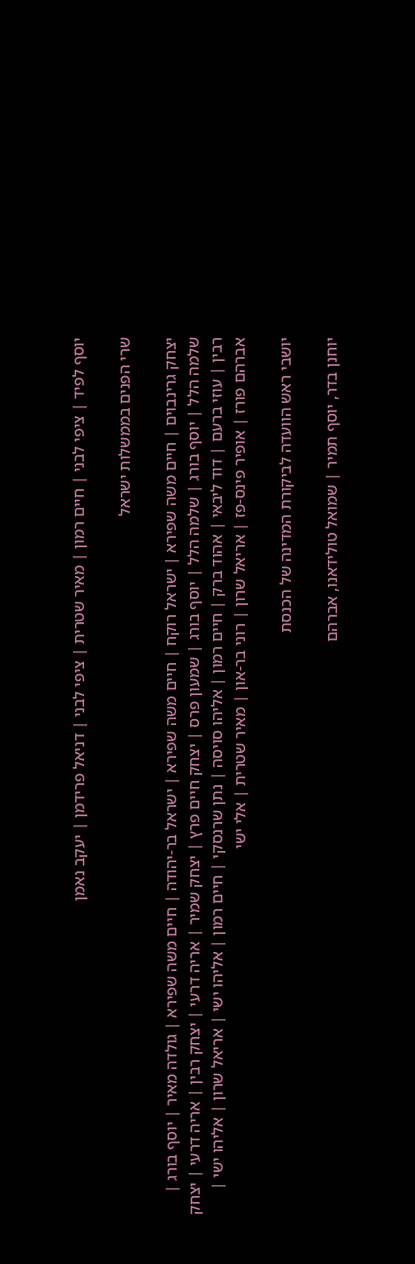יוסף לפיד | ציפי לבני | חיים רמון | מאיר שטרית | ציפי לבני | דניאל פרידמן | יעקב נאמן

שרי הפנים בממשלות ישראל

יצחק גרינבוים | חיים משה שפירא | ישראל רוקח | חיים משה שפירא | ישראל בר-יהודה | חיים משה שפירא | גולדה מאיר | יוסף בורג | שלמה הלל | יוסף בורג | שלמה הלל | יוסף בורג | שמעון פרס | יצחק חיים פרץ | יצחק שמיר | אריה דרעי | יצחק רבין | אריה דרעי | יצחק רבין | עוזי ברעם | דוד ליבאי | אהוד ברק | חיים רמון | אליהו סויסה | נתן שרנסקי | חיים רמון | אליהו ישי | אריאל שרון | אליהו ישי | אברהם פורז | אופיר פינס-פז | אריאל שרון | רוני בר-און | מאיר שטרית | אלי ישי

יושבי ראש הוועדה לביקורת המדינה של הכנסת

יוחנן בדר, יוסף תמיר | שמואל טולידאנו, אברהם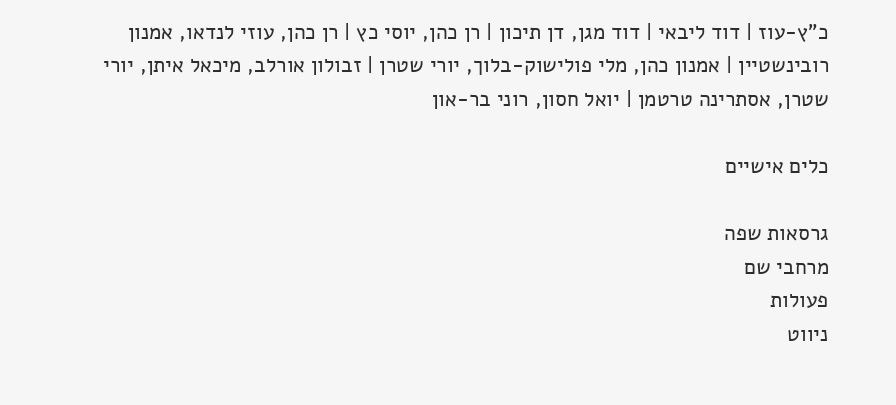כ"ץ-עוז | דוד ליבאי | דוד מגן, דן תיכון | רן כהן, יוסי כץ | רן כהן, עוזי לנדאו, אמנון רובינשטיין | אמנון כהן, מלי פולישוק-בלוך, יורי שטרן | זבולון אורלב, מיכאל איתן, יורי שטרן, אסתרינה טרטמן | יואל חסון, רוני בר-און

כלים אישיים

גרסאות שפה
מרחבי שם
פעולות
ניווט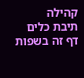קהילה
תיבת כלים
דף זה בשפות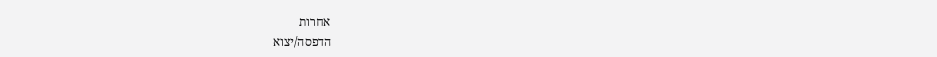אחרות
הדפסה/יצוא